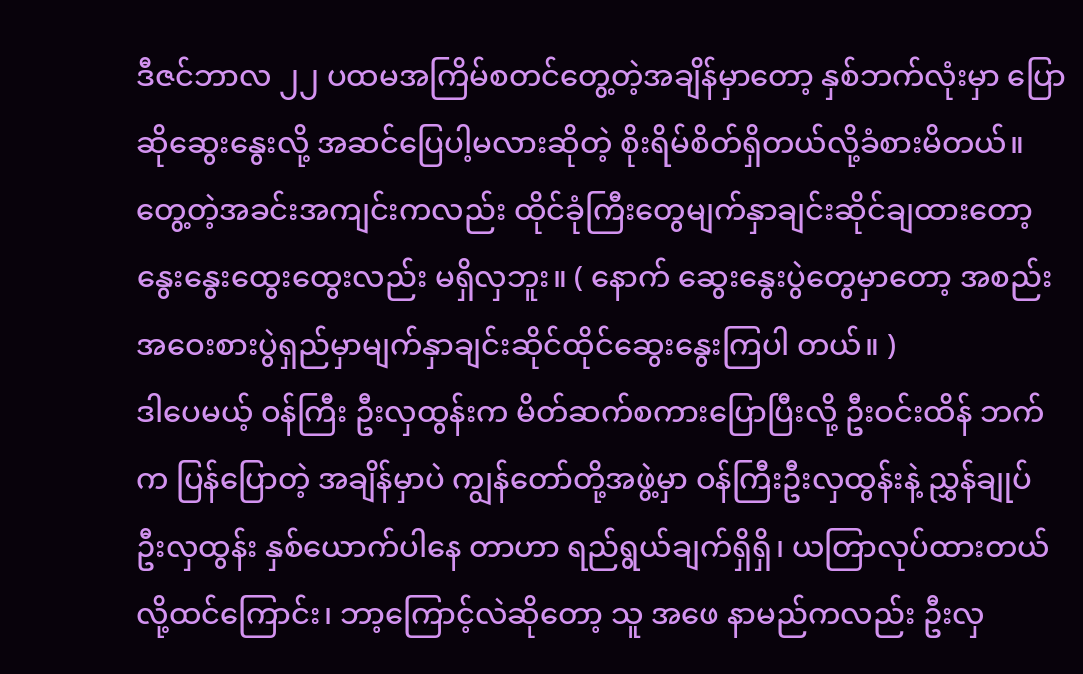ဒီဇင်ဘာလ ၂၂ ပထမအကြိမ်စတင်တွေ့တဲ့အချိန်မှာတော့ နှစ်ဘက်လုံးမှာ ပြောဆိုဆွေးနွေးလို့ အဆင်ပြေပါ့မလားဆိုတဲ့ စိုးရိမ်စိတ်ရှိတယ်လို့ခံစားမိတယ်။ တွေ့တဲ့အခင်းအကျင်းကလည်း ထိုင်ခုံကြီးတွေမျက်နှာချင်းဆိုင်ချထားတော့ နွေးနွေးထွေးထွေးလည်း မရှိလှဘူး။ ( နောက် ဆွေးနွေးပွဲတွေမှာတော့ အစည်းအဝေးစားပွဲရှည်မှာမျက်နှာချင်းဆိုင်ထိုင်ဆွေးနွေးကြပါ တယ်။ )
ဒါပေမယ့် ဝန်ကြီး ဦးလှထွန်းက မိတ်ဆက်စကားပြောပြီးလို့ ဦးဝင်းထိန် ဘက်က ပြန်ပြောတဲ့ အချိန်မှာပဲ ကျွန်တော်တို့အဖွဲ့မှာ ဝန်ကြီးဦးလှထွန်းနဲ့ ညွှန်ချုပ် ဦးလှထွန်း နှစ်ယောက်ပါနေ တာဟာ ရည်ရွယ်ချက်ရှိရှိ၊ ယတြာလုပ်ထားတယ်လို့ထင်ကြောင်း၊ ဘာ့ကြောင့်လဲဆိုတော့ သူ အဖေ နာမည်ကလည်း ဦးလှ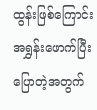ထွန်းဖြစ်ကြောင်း အရွှန်းဖောက်ပြီး ပြောတဲ့အတွက်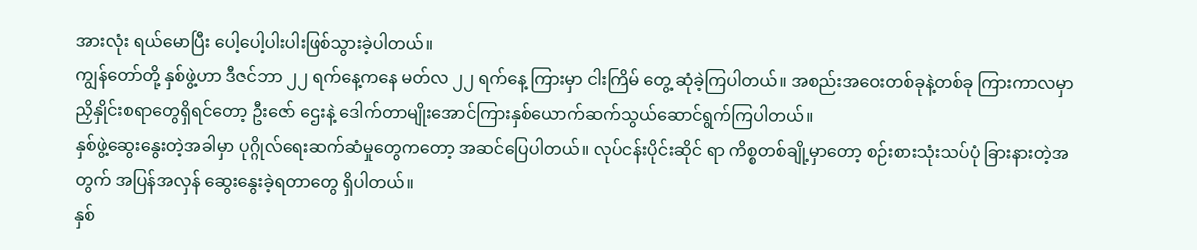အားလုံး ရယ်မောပြီး ပေါ့ပေါ့ပါးပါးဖြစ်သွားခဲ့ပါတယ်။
ကျွန်တော်တို့ နှစ်ဖွဲ့ဟာ ဒီဇင်ဘာ ၂၂ ရက်နေ့ကနေ မတ်လ ၂၂ ရက်နေ့ ကြားမှာ ငါးကြိမ် တွေ့ ဆုံခဲ့ကြပါတယ်။ အစည်းအဝေးတစ်ခုနဲ့တစ်ခု ကြားကာလမှာ ညှိနှိုင်းစရာတွေရှိရင်တော့ ဦးဇော် ဌေးနဲ့ ဒေါက်တာမျိုးအောင်ကြားနှစ်ယောက်ဆက်သွယ်ဆောင်ရွက်ကြပါတယ်။
နှစ်ဖွဲ့ဆွေးနွေးတဲ့အခါမှာ ပုဂ္ဂိုလ်ရေးဆက်ဆံမှုတွေကတော့ အဆင်ပြေပါတယ်။ လုပ်ငန်းပိုင်းဆိုင် ရာ ကိစ္စတစ်ချို့မှာတော့ စဉ်းစားသုံးသပ်ပုံ ခြားနားတဲ့အတွက် အပြန်အလှန် ဆွေးနွေးခဲ့ရတာတွေ ရှိပါတယ်။
နှစ်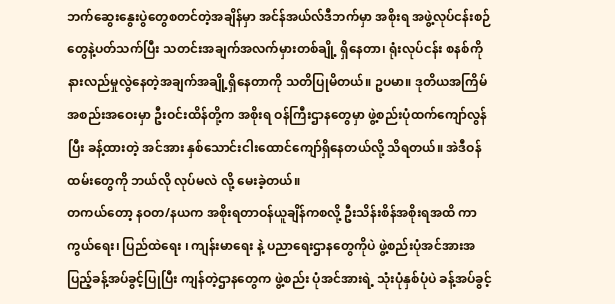ဘက်ဆွေးနွေးပွဲတွေစတင်တဲ့အချိန်မှာ အင်န်အယ်လ်ဒီဘက်မှာ အစိုးရ အဖွဲ့လုပ်ငန်းစဉ် တွေနဲ့ပတ်သက်ပြီး သတင်းအချက်အလက်မှားတစ်ချို့ ရှိနေတာ၊ ရုံးလုပ်ငန်း စနစ်ကို နားလည်မှုလွဲနေတဲ့အချက်အချို့ရှိနေတာကို သတိပြုမိတယ်။ ဥပမာ။ ဒုတိယအကြိမ် အစည်းအဝေးမှာ ဦးဝင်းထိန်တို့က အစိုးရ ဝန်ကြီးဌာနတွေမှာ ဖွဲ့စည်းပုံထက်ကျော်လွန်ပြီး ခန့်ထားတဲ့ အင်အား နှစ်သောင်းငါးထောင်ကျော်ရှိနေတယ်လို့ သိရတယ်။ အဲဒီဝန်ထမ်းတွေကို ဘယ်လို လုပ်မလဲ လို့ မေးခဲ့တယ်။
တကယ်တော့ နဝတ/နယက အစိုးရတာဝန်ယူချိန်ကစလို့ ဦးသိန်းစိန်အစိုးရအထိ ကာကွယ်ရေး၊ ပြည်ထဲရေး ၊ ကျန်းမာရေး နဲ့ ပညာရေးဌာနတွေကိုပဲ ဖွဲ့စည်းပုံအင်အားအပြည့်ခန့်အပ်ခွင့်ပြုပြီး ကျန်တဲ့ဌာနတွေက ဖွဲ့စည်း ပုံအင်အားရဲ့ သုံးပုံနှစ်ပုံပဲ ခန့်အပ်ခွင့်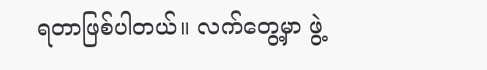ရတာဖြစ်ပါတယ်။ လက်တွေ့မှာ ဖွဲ့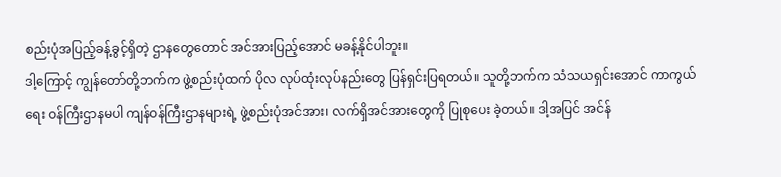စည်းပုံအပြည့်ခန့်ခွင့်ရှိတဲ့ ဌာနတွေတောင် အင်အားပြည့်အောင် မခန့်နိုင်ပါဘူး။
ဒါ့ကြောင့် ကျွန်တော်တို့ဘက်က ဖွဲ့စည်းပုံထက် ပိုလ လုပ်ထုံးလုပ်နည်းတွေ ပြန်ရှင်းပြရတယ်။ သူတို့ဘက်က သံသယရှင်းအောင် ကာကွယ်ရေး ဝန်ကြီးဌာနမပါ ကျန်ဝန်ကြီးဌာနများရဲ့ ဖွဲ့စည်းပုံအင်အား၊ လက်ရှိအင်အားတွေကို ပြုစုပေး ခဲ့တယ်။ ဒါ့အပြင် အင်န်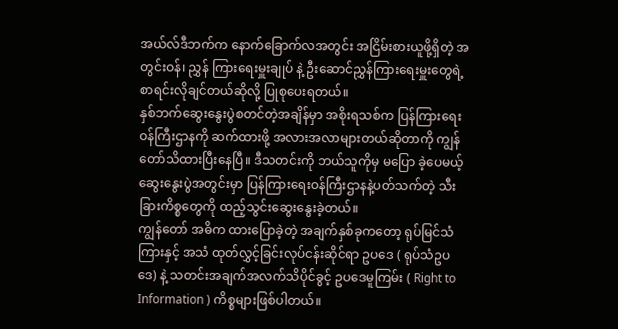အယ်လ်ဒီဘက်က နောက်ခြောက်လအတွင်း အငြိမ်းစားယူဖို့ရှိတဲ့ အတွင်းဝန်၊ ညွှန် ကြားရေးမှူးချုပ် နဲ့ ဦးဆောင်ညွှန်ကြားရေးမှူးတွေရဲ့ စာရင်းလိုချင်တယ်ဆိုလို့ ပြုစုပေးရတယ်။
နှစ်ဘက်ဆွေးနွေးပွဲစတင်တဲ့အချိန်မှာ အစိုးရသစ်က ပြန်ကြားရေးဝန်ကြီးဌာနကို ဆက်ထားဖို့ အလားအလာများတယ်ဆိုတာကို ကျွန်တော်သိထားပြီးနေပြီ။ ဒီသတင်းကို ဘယ်သူကိုမှ မပြော ခဲ့ပေမယ့် ဆွေးနွေးပွဲအတွင်းမှာ ပြန်ကြားရေးဝန်ကြီးဌာနနဲ့ပတ်သက်တဲ့ သီးခြားကိစ္စတွေကို ထည့်သွင်းဆွေးနွေးခဲ့တယ်။
ကျွန်တော် အဓိက ထားပြောခဲ့တဲ့ အချက်နှစ်ခုကတော့ ရုပ်မြင်သံကြားနှင့် အသံ ထုတ်လွှင့်ခြင်းလုပ်ငန်းဆိုင်ရာ ဥပဒေ ( ရုပ်သံဥပဒေ) နဲ့ သတင်းအချက်အလက်သိပိုင်ခွင့် ဥပဒေမူကြမ်း ( Right to Information ) ကိစ္စများဖြစ်ပါတယ်။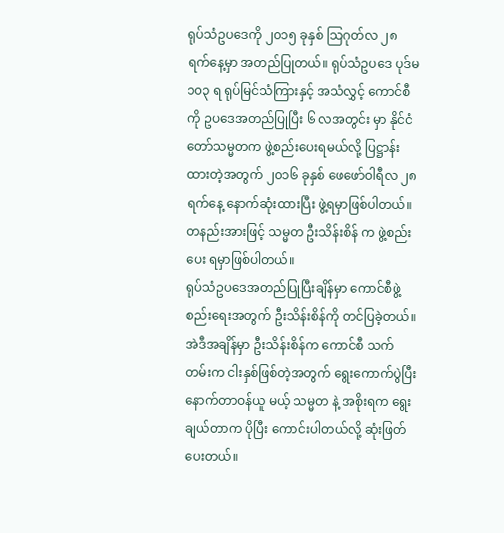ရုပ်သံဥပဒေကို ၂၀၁၅ ခုနှစ် သြဂုတ်လ ၂၈ ရက်နေ့မှာ အတည်ပြုတယ်။ ရုပ်သံဥပဒေ ပုဒ်မ ၁၀၃ ရ ရုပ်မြင်သံကြားနှင့် အသံလွှင့် ကောင်စီ ကို ဥပဒေအတည်ပြုပြီး ၆ လအတွင်း မှာ နိုင်ငံတော်သမ္မတက ဖွဲ့စည်းပေးရမယ်လို့ ပြဋ္ဌာန်းထားတဲ့အတွက် ၂၀၁၆ ခုနှစ် ဖေဖော်ဝါရီလ ၂၈ ရက်နေ့ နောက်ဆုံးထားပြီး ဖွဲ့ရမှာဖြစ်ပါတယ်။ တနည်းအားဖြင့် သမ္မတ ဦးသိန်းစိန် က ဖွဲ့စည်းပေး ရမှာဖြစ်ပါတယ်။
ရုပ်သံဥပဒေအတည်ပြုပြီးချိန်မှာ ကောင်စီဖွဲ့စည်းရေးအတွက် ဦးသိန်းစိန်ကို တင်ပြခဲ့တယ်။ အဲဒီအချိန်မှာ ဦးသိန်းစိန်က ကောင်စီ သက်တမ်းက ငါးနှစ်ဖြစ်တဲ့အတွက် ရွေးကောက်ပွဲပြီး နောက်တာဝန်ယူ မယ့် သမ္မတ နဲ့ အစိုးရက ရွေးချယ်တာက ပိုပြီး ကောင်းပါတယ်လို့ ဆုံးဖြတ် ပေးတယ်။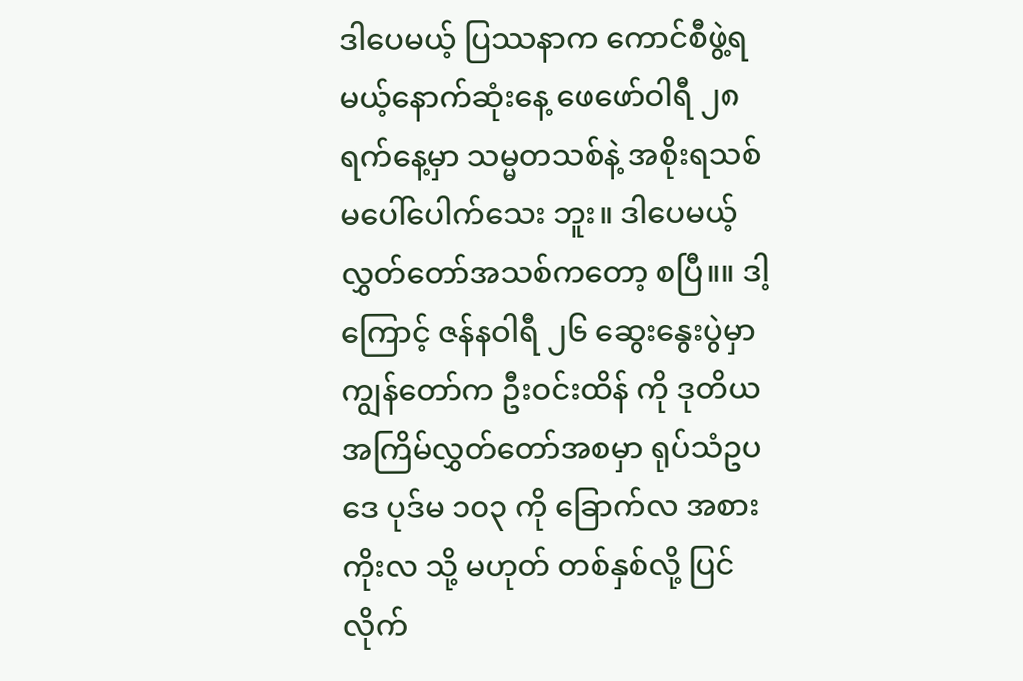ဒါပေမယ့် ပြဿနာက ကောင်စီဖွဲ့ရမယ့်နောက်ဆုံးနေ့ ဖေဖော်ဝါရီ ၂၈ ရက်နေ့မှာ သမ္မတသစ်နဲ့ အစိုးရသစ် မပေါ်ပေါက်သေး ဘူး။ ဒါပေမယ့် လွှတ်တော်အသစ်ကတော့ စပြီ။။ ဒါ့ကြောင့် ဇန်နဝါရီ ၂၆ ဆွေးနွေးပွဲမှာ ကျွန်တော်က ဦးဝင်းထိန် ကို ဒုတိယ အကြိမ်လွှတ်တော်အစမှာ ရုပ်သံဥပဒေ ပုဒ်မ ၁၀၃ ကို ခြောက်လ အစား ကိုးလ သို့ မဟုတ် တစ်နှစ်လို့ ပြင်လိုက်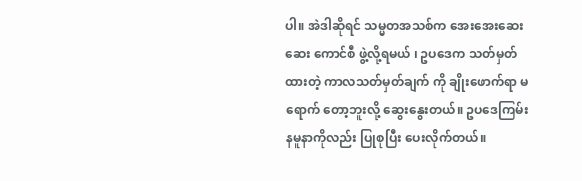ပါ။ အဲဒါဆိုရင် သမ္မတအသစ်က အေးအေးဆေးဆေး ကောင်စီ ဖွဲ့လို့ရမယ် ၊ ဥပဒေက သတ်မှတ်ထားတဲ့ ကာလသတ်မှတ်ချက် ကို ချိုးဖောက်ရာ မရောက် တော့ဘူးလို့ ဆွေးနွေးတယ်။ ဥပဒေကြမ်း နမူနာကိုလည်း ပြုစုပြီး ပေးလိုက်တယ်။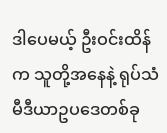ဒါပေမယ့် ဦးဝင်းထိန်က သူတို့အနေနဲ့ ရုပ်သံမီဒီယာဥပဒေတစ်ခု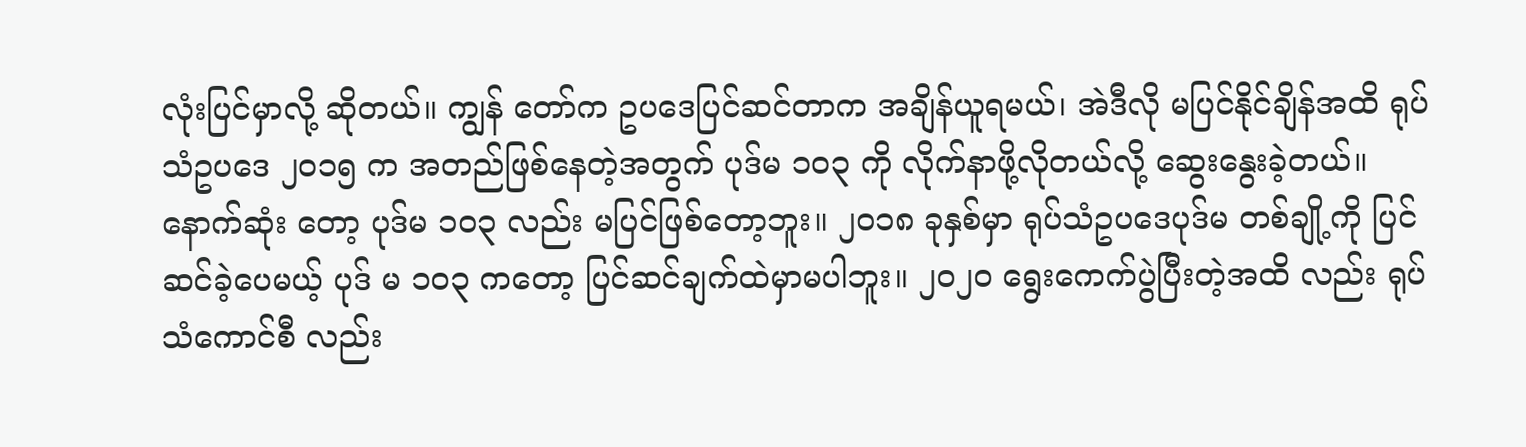လုံးပြင်မှာလို့ ဆိုတယ်။ ကျွန် တော်က ဥပဒေပြင်ဆင်တာက အချိန်ယူရမယ်၊ အဲဒီလို မပြင်နိုင်ချိန်အထိ ရုပ်သံဥပဒေ ၂၀၁၅ က အတည်ဖြစ်နေတဲ့အတွက် ပုဒ်မ ၁၀၃ ကို လိုက်နာဖို့လိုတယ်လို့ ဆွေးနွေးခဲ့တယ်။ နောက်ဆုံး တော့ ပုဒ်မ ၁၀၃ လည်း မပြင်ဖြစ်တော့ဘူး။ ၂၀၁၈ ခုနှစ်မှာ ရုပ်သံဥပဒေပုဒ်မ တစ်ချို့ကို ပြင်ဆင်ခဲ့ပေမယ့် ပုဒ် မ ၁၀၃ ကတော့ ပြင်ဆင်ချက်ထဲမှာမပါဘူး။ ၂၀၂၀ ရွေးကေက်ပွဲပြီးတဲ့အထိ လည်း ရုပ်သံကောင်စီ လည်း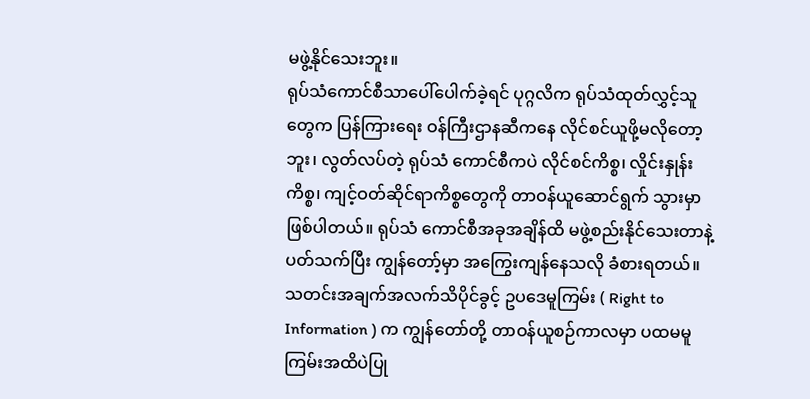မဖွဲ့နိုင်သေးဘူး။
ရုပ်သံကောင်စီသာပေါ်ပေါက်ခဲ့ရင် ပုဂ္ဂလိက ရုပ်သံထုတ်လွှင့်သူတွေက ပြန်ကြားရေး ဝန်ကြီးဌာနဆီကနေ လိုင်စင်ယူဖို့မလိုတော့ဘူး၊ လွတ်လပ်တဲ့ ရုပ်သံ ကောင်စီကပဲ လိုင်စင်ကိစ္စ၊ လှိုင်းနှုန်းကိစ္စ၊ ကျင့်ဝတ်ဆိုင်ရာကိစ္စတွေကို တာဝန်ယူဆောင်ရွက် သွားမှာဖြစ်ပါတယ်။ ရုပ်သံ ကောင်စီအခုအချိန်ထိ မဖွဲ့စည်းနိုင်သေးတာနဲ့ပတ်သက်ပြီး ကျွန်တော့်မှာ အကြွေးကျန်နေသလို ခံစားရတယ်။
သတင်းအချက်အလက်သိပိုင်ခွင့် ဥပဒေမူကြမ်း ( Right to Information ) က ကျွန်တော်တို့ တာဝန်ယူစဉ်ကာလမှာ ပထမမူကြမ်းအထိပဲပြု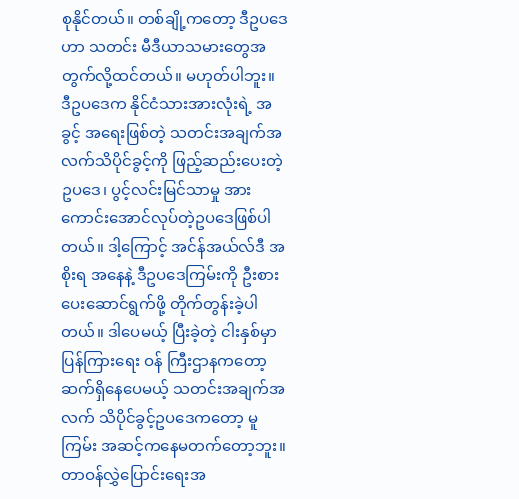စုနိုင်တယ်။ တစ်ချို့ကတော့ ဒီဥပဒေဟာ သတင်း မီဒီယာသမားတွေအတွက်လို့ထင်တယ်။ မဟုတ်ပါဘူး။ ဒီဥပဒေက နိုင်ငံသားအားလုံးရဲ့ အခွင့် အရေးဖြစ်တဲ့ သတင်းအချက်အလက်သိပိုင်ခွင့်ကို ဖြည့်ဆည်းပေးတဲ့ ဥပဒေ၊ ပွင့်လင်းမြင်သာမှု အားကောင်းအောင်လုပ်တဲ့ဥပဒေဖြစ်ပါတယ်။ ဒါ့ကြောင့် အင်န်အယ်လ်ဒီ အစိုးရ အနေနဲ့ ဒီဥပဒေကြမ်းကို ဦးစားပေးဆောင်ရွက်ဖို့ တိုက်တွန်းခဲ့ပါတယ်။ ဒါပေမယ့် ပြီးခဲ့တဲ့ ငါးနှစ်မှာ ပြန်ကြားရေး ဝန် ကြီးဌာနကတော့ ဆက်ရှိနေပေမယ့် သတင်းအချက်အလက် သိပိုင်ခွင့်ဥပဒေကတော့ မူကြမ်း အဆင့်ကနေမတက်တော့ဘူး။
တာဝန်လွှဲပြောင်းရေးအ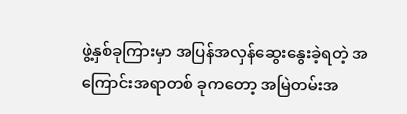ဖွဲ့နှစ်ခုကြားမှာ အပြန်အလှန်ဆွေးနွေးခဲ့ရတဲ့ အကြောင်းအရာတစ် ခုကတော့ အမြဲတမ်းအ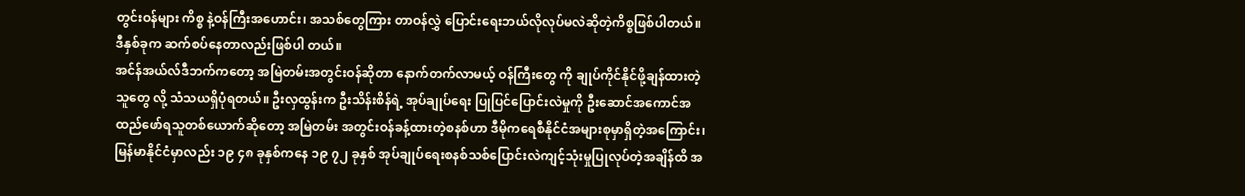တွင်းဝန်များ ကိစ္စ နဲ့ဝန်ကြီးအဟောင်း၊ အသစ်တွေကြား တာဝန်လွှဲ ပြောင်းရေးဘယ်လိုလုပ်မလဲဆိုတဲ့ကိစ္စဖြစ်ပါတယ်။ ဒီနှစ်ခုက ဆက်စပ်နေတာလည်းဖြစ်ပါ တယ်။
အင်န်အယ်လ်ဒီဘက်ကတော့ အမြဲတမ်းအတွင်းဝန်ဆိုတာ နောက်တက်လာမယ့် ဝန်ကြီးတွေ ကို ချုပ်ကိုင်နိုင်ဖို့ချန်ထားတဲ့သူတွေ လို့ သံသယရှိပုံရတယ်။ ဦးလှထွန်းက ဦးသိန်းစိန်ရဲ့ အုပ်ချုပ်ရေး ပြုပြင်ပြောင်းလဲမှုကို ဦးဆောင်အကောင်အထည်ဖော်ရသူတစ်ယောက်ဆိုတော့ အမြဲတမ်း အတွင်းဝန်ခန့်ထားတဲ့စနစ်ဟာ ဒီမိုကရေစီနိုင်ငံအများစုမှာရှိတဲ့အကြောင်း၊ မြန်မာနိုင်ငံမှာလည်း ၁၉ ၄၈ ခုနှစ်ကနေ ၁၉ ၇၂ ခုနှစ် အုပ်ချုပ်ရေးစနစ်သစ်ပြောင်းလဲကျင့်သုံးမှုပြုလုပ်တဲ့အချိန်ထိ အ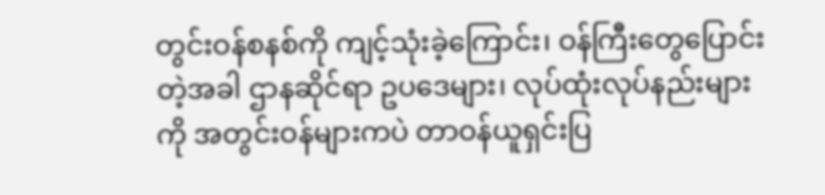တွင်းဝန်စနစ်ကို ကျင့်သုံးခဲ့ကြောင်း၊ ဝန်ကြီးတွေပြောင်းတဲ့အခါ ဌာနဆိုင်ရာ ဥပဒေများ၊ လုပ်ထုံးလုပ်နည်းများကို အတွင်းဝန်များကပဲ တာဝန်ယူရှင်းပြ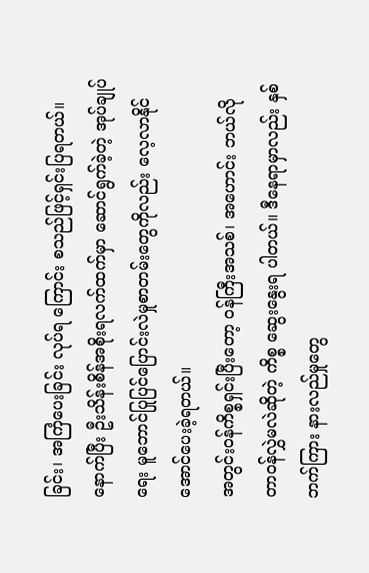ခြင်း၊ အကြံပေးခြင်း လုပ်ရ ကြောင်း စသည်ဖြင့်ရှင်းပြရတယ်။ နောက်ပြီး ဦးသိန်းစိန်အစိုးရလက်ထက်မှာ ဆောင်ရွက်ခဲ့တဲ့ အုပ်ချုပ်ရေး မူဘောင်ပြုပြင်ပြောင်းလဲမှုစာတမ်းတွေကိုလည်း လေ့လာနိုင်အောင်ပေးခဲ့ရတယ်။
အတွင်းဝန်ကိစ္စရှင်းပြီးတော့ ဝန်ကြီးအသစ်၊ အဟောင်း ဘယ်လို တာဝန်လွှဲမလဲဆိုတဲ့ ကိစ္စ ဆွေးနွေးရ ပါတယ်။ ဒီနေရာမှာလည်း နှစ်ဘက်ကြား နားလည်မှုတွေ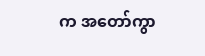က အတော်ကွာ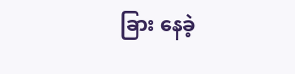ခြား နေခဲ့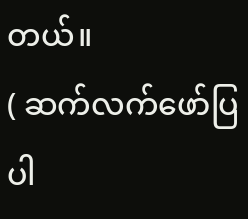တယ်။
( ဆက်လက်ဖော်ပြပါ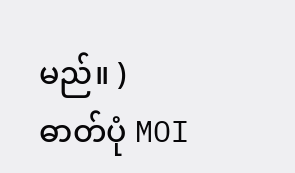မည်။ )
ဓာတ်ပုံ MOI